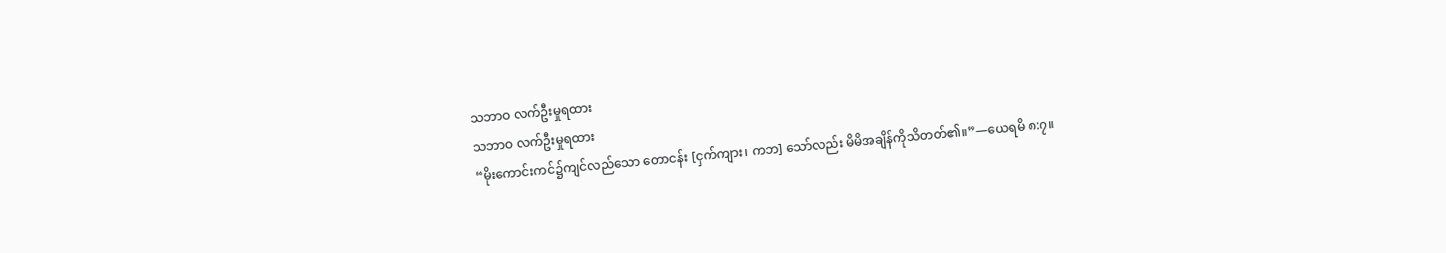သဘာဝ လက်ဦးမှုရထား
သဘာဝ လက်ဦးမှုရထား
“မိုးကောင်းကင်၌ကျင်လည်သော တောငန်း [ငှက်ကျား၊ ကဘ] သော်လည်း မိမိအချိန်ကိုသိတတ်၏။”—ယေရမိ ၈:၇။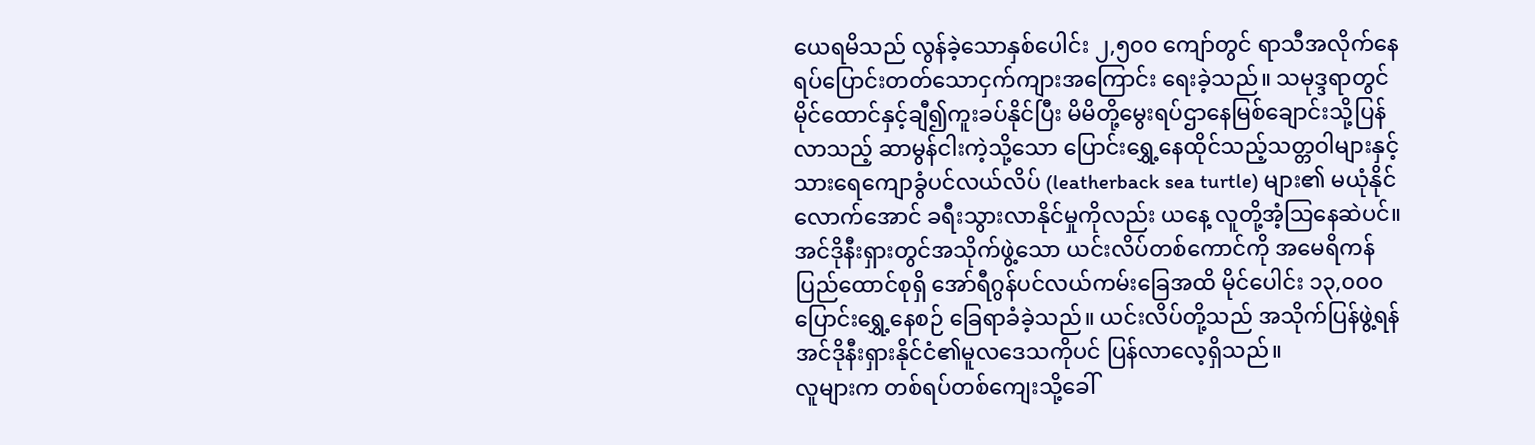ယေရမိသည် လွန်ခဲ့သောနှစ်ပေါင်း ၂,၅၀၀ ကျော်တွင် ရာသီအလိုက်နေရပ်ပြောင်းတတ်သောငှက်ကျားအကြောင်း ရေးခဲ့သည်။ သမုဒ္ဒရာတွင် မိုင်ထောင်နှင့်ချီ၍ကူးခပ်နိုင်ပြီး မိမိတို့မွေးရပ်ဌာနေမြစ်ချောင်းသို့ပြန်လာသည့် ဆာမွန်ငါးကဲ့သို့သော ပြောင်းရွှေ့နေထိုင်သည့်သတ္တဝါများနှင့် သားရေကျောခွံပင်လယ်လိပ် (leatherback sea turtle) များ၏ မယုံနိုင်လောက်အောင် ခရီးသွားလာနိုင်မှုကိုလည်း ယနေ့ လူတို့အံ့သြနေဆဲပင်။ အင်ဒိုနီးရှားတွင်အသိုက်ဖွဲ့သော ယင်းလိပ်တစ်ကောင်ကို အမေရိကန်ပြည်ထောင်စုရှိ အော်ရီဂွန်ပင်လယ်ကမ်းခြေအထိ မိုင်ပေါင်း ၁၃,၀၀၀ ပြောင်းရွှေ့နေစဉ် ခြေရာခံခဲ့သည်။ ယင်းလိပ်တို့သည် အသိုက်ပြန်ဖွဲ့ရန် အင်ဒိုနီးရှားနိုင်ငံ၏မူလဒေသကိုပင် ပြန်လာလေ့ရှိသည်။
လူများက တစ်ရပ်တစ်ကျေးသို့ခေါ်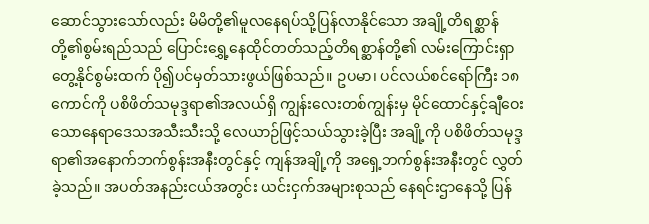ဆောင်သွားသော်လည်း မိမိတို့၏မူလနေရပ်သို့ပြန်လာနိုင်သော အချို့တိရစ္ဆာန်တို့၏စွမ်းရည်သည် ပြောင်းရွှေ့နေထိုင်တတ်သည့်တိရစ္ဆာန်တို့၏ လမ်းကြောင်းရှာတွေ့နိုင်စွမ်းထက် ပို၍ပင်မှတ်သားဖွယ်ဖြစ်သည်။ ဥပမာ၊ ပင်လယ်စင်ရော်ကြီး ၁၈ ကောင်ကို ပစိဖိတ်သမုဒ္ဒရာ၏အလယ်ရှိ ကျွန်းလေးတစ်ကျွန်းမှ မိုင်ထောင်နှင့်ချီဝေးသောနေရာဒေသအသီးသီးသို့ လေယာဉ်ဖြင့်သယ်သွားခဲ့ပြီး အချို့ကို ပစိဖိတ်သမုဒ္ဒရာ၏အနောက်ဘက်စွန်းအနီးတွင်နှင့် ကျန်အချို့ကို အရှေ့ဘက်စွန်းအနီးတွင် လွှတ်ခဲ့သည်။ အပတ်အနည်းငယ်အတွင်း ယင်းငှက်အများစုသည် နေရင်းဌာနေသို့ ပြန်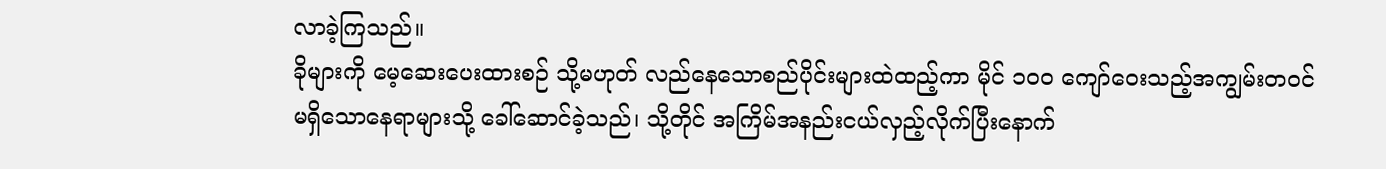လာခဲ့ကြသည်။
ခိုများကို မေ့ဆေးပေးထားစဉ် သို့မဟုတ် လည်နေသောစည်ပိုင်းများထဲထည့်ကာ မိုင် ၁၀၀ ကျော်ဝေးသည့်အကျွမ်းတဝင်မရှိသောနေရာများသို့ ခေါ်ဆောင်ခဲ့သည်၊ သို့တိုင် အကြိမ်အနည်းငယ်လှည့်လိုက်ပြီးနောက်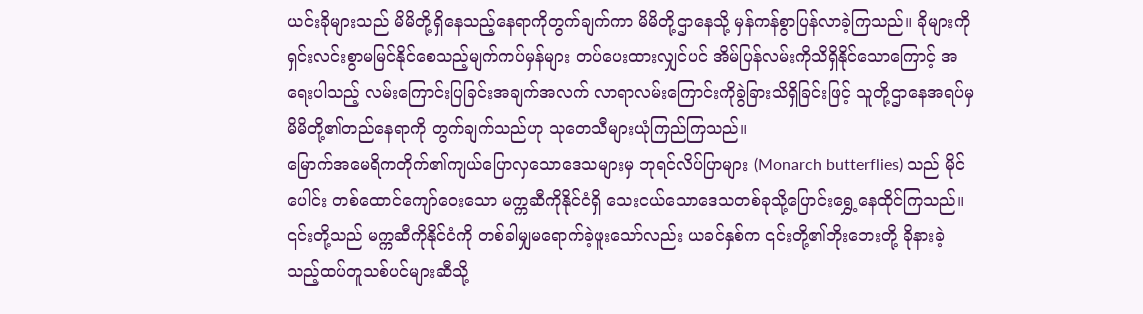ယင်းခိုများသည် မိမိတို့ရှိနေသည့်နေရာကိုတွက်ချက်ကာ မိမိတို့ဌာနေသို့ မှန်ကန်စွာပြန်လာခဲ့ကြသည်။ ခိုများကို ရှင်းလင်းစွာမမြင်နိုင်စေသည့်မျက်ကပ်မှန်များ တပ်ပေးထားလျှင်ပင် အိမ်ပြန်လမ်းကိုသိရှိနိုင်သောကြောင့် အရေးပါသည့် လမ်းကြောင်းပြခြင်းအချက်အလက် လာရာလမ်းကြောင်းကိုခွဲခြားသိရှိခြင်းဖြင့် သူတို့ဌာနေအရပ်မှ မိမိတို့၏တည်နေရာကို တွက်ချက်သည်ဟု သုတေသီများယုံကြည်ကြသည်။
မြောက်အမေရိကတိုက်၏ကျယ်ပြောလှသောဒေသများမှ ဘုရင်လိပ်ပြာများ (Monarch butterflies) သည် မိုင်ပေါင်း တစ်ထောင်ကျော်ဝေးသော မက္ကဆီကိုနိုင်ငံရှိ သေးငယ်သောဒေသတစ်ခုသို့ပြောင်းရွှေ့နေထိုင်ကြသည်။ ၎င်းတို့သည် မက္ကဆီကိုနိုင်ငံကို တစ်ခါမျှမရောက်ခဲ့ဖူးသော်လည်း ယခင်နှစ်က ၎င်းတို့၏ဘိုးဘေးတို့ ခိုနားခဲ့သည့်ထပ်တူသစ်ပင်များဆီသို့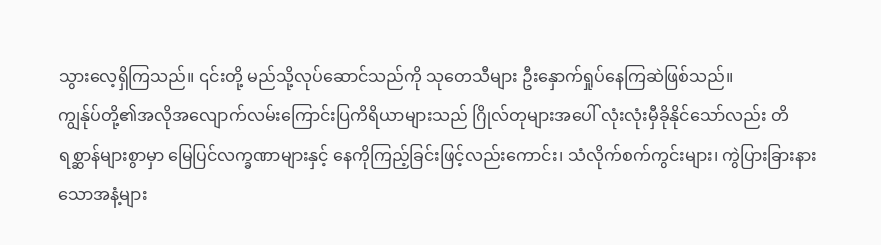သွားလေ့ရှိကြသည်။ ၎င်းတို့ မည်သို့လုပ်ဆောင်သည်ကို သုတေသီများ ဦးနှောက်ရှုပ်နေကြဆဲဖြစ်သည်။
ကျွန်ုပ်တို့၏အလိုအလျောက်လမ်းကြောင်းပြကိရိယာများသည် ဂြိုလ်တုများအပေါ် လုံးလုံးမှီခိုနိုင်သော်လည်း တိရစ္ဆာန်များစွာမှာ မြေပြင်လက္ခဏာများနှင့် နေကိုကြည့်ခြင်းဖြင့်လည်းကောင်း၊ သံလိုက်စက်ကွင်းများ၊ ကွဲပြားခြားနားသောအနံ့များ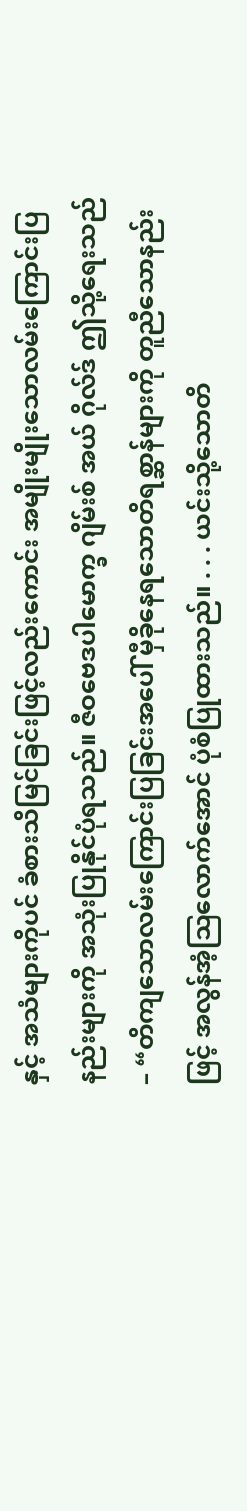နှင့် အသံများကိုပင် ခံစားသိမြင်ခြင်းဖြင့်လည်းကောင်း အမျိုးမျိုးသောလမ်းကြောင်းပြနည်းများကို အသုံးပြုနိုင်ပုံရသည်။ ဇီဝဗေဒပါမောက္ခ ဂျိမ်းစ် အယ် ဂိုလ်ဒ် ဤသို့ရေးသည်– “တိကျသောလမ်းကြောင်းပြခြင်းအပေါ် မှီခိုနေရသောတိရစ္ဆာန်များကို တူညီသောနည်းဖြင့် အလွန်အံ့သြလောက်အောင် ပုံစံပြုထားသည်။ . . . ယင်းသို့သောတိ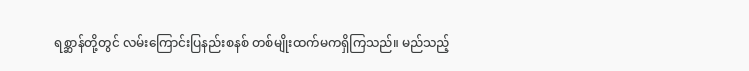ရစ္ဆာန်တို့တွင် လမ်းကြောင်းပြနည်းစနစ် တစ်မျိုးထက်မကရှိကြသည်။ မည်သည့်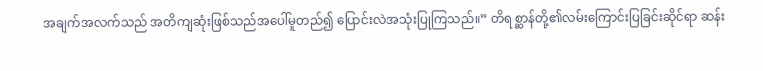အချက်အလက်သည် အတိကျဆုံးဖြစ်သည်အပေါ်မူတည်၍ ပြောင်းလဲအသုံးပြုကြသည်။” တိရစ္ဆာန်တို့၏လမ်းကြောင်းပြခြင်းဆိုင်ရာ ဆန်း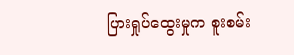ပြားရှုပ်ထွေးမှုက စူးစမ်း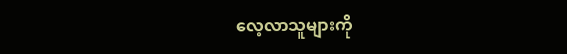လေ့လာသူများကို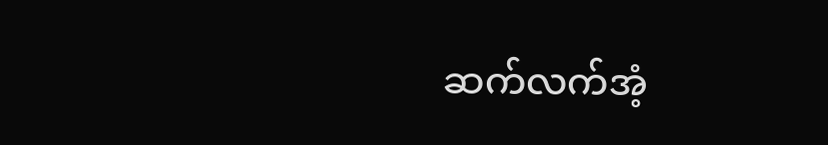ဆက်လက်အံ့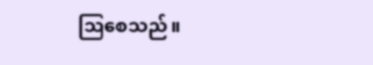သြစေသည်။